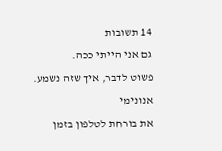14 תשובות
גם אני הייתי ככה.
פשוט לדבר, איך שזה נשמע.
אנונימי
את בורחת לטלפון בזמן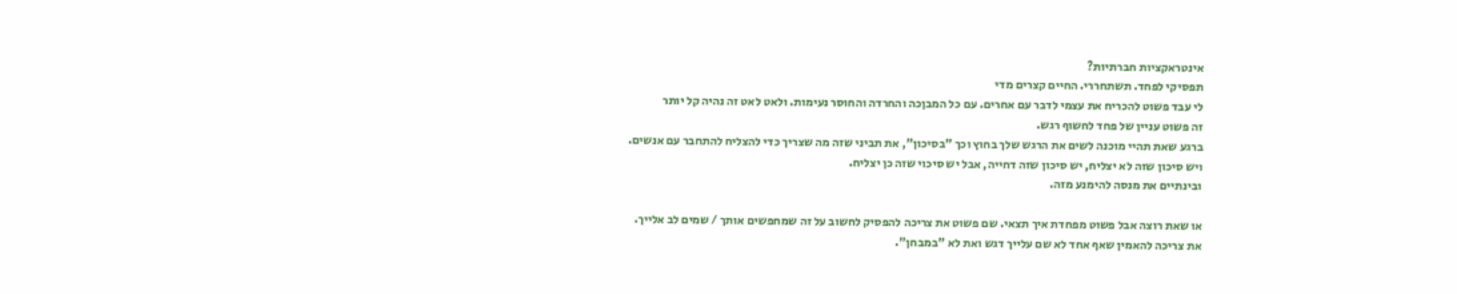אינטראקציות חברתיות?
תפסיקי לפחד. תשתחררי. החיים קצרים מדי
לי עבד פשוט להכריח את עצמי לדבר עם אחרים. עם כל המבןכה והחרדה והחוסר נעימות. ולאט לאט זה נהיה קל יותר
זה פשוט עניין של פחד לחשוף רגש.
ברגע שאת תהיי מוכנה לשים את הרגש שלך בחוץ וכך "בסיכון", את תביני שזה מה שצריך כדי להצליח להתחבר עם אנשים.
ויש סיכון שזה לא יצליח, יש סיכון שזה דחייה, אבל יש סיכוי שזה כן יצליח.
ובינתיים את מנסה להימנע מזה.

או שאת רוצה אבל פשוט מפחדת איך תצאי. שם פשוט את צריכה להפסיק לחשוב על זה שמחפשים אותך / שמים לב אלייך.
את צריכה להאמין שאף אחד לא שם עלייך דגש ואת לא "במבחן".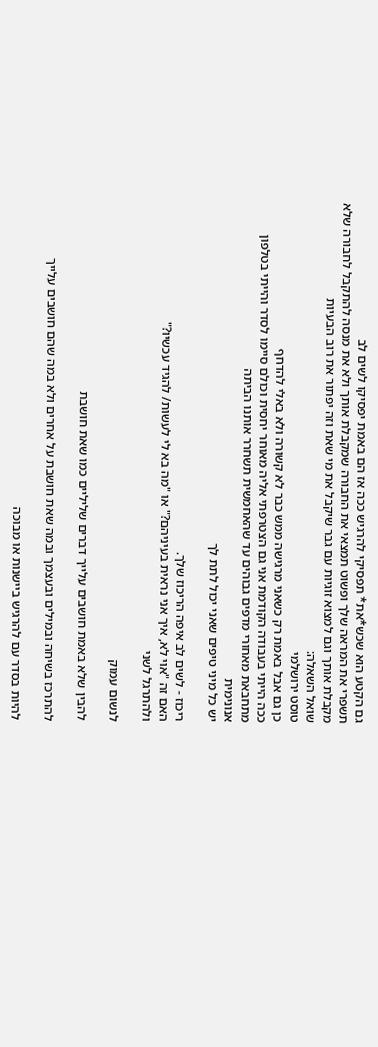גם הקטע הוא שכש*את* תפסיקי להרגיש ככה אז הם באמת יפסיקו לשים לב
תשפרי את המראה שלך ופשוט תמצאי את החבורה שמקבלת אותך ולא את מנסה להתקבל לחבורה שלא מקבלת אותך וגם למצוא זוגיות עם גבר שיקבל את מי שאת וזה יפתור את רוב הבעיות
שואל השאלה:
טוסט ירושלמי
כן גם אבל באמת רק כשאני מרגישה ממש כבר לא קשורה ולא באלי להדחף
ככה הייתי בעבודה הקודמת אני גם הצטרפתי אליה מאוחר יחסית וכולם סיימו לסדר והייתי בטלפון מתחבאת מאחורי מדפים גבוהים עד שהאחמשית תשחרר אותנו הביתה
אנונימית
יש כל מיני טיפים שאני יכול לתת לך

ריכוז - לשים לב איפה הריכוז שלך.
האם זה "אוי לא, איך אני נראית בעיניהם?" או "מה בא לי לעשות/ להגיד עכשיו?"
ולהתרגל לשני

לנשום עמוק

להבין שלא באמת חושבים עלייך דברים שליליים כמו שאת חושבת

להתרכז בשיחה ובמילים ובעצמך ובמה שאת חושבת על אחרים ולא במה שהם חושבים עלייך

להיות בסדר עם להרגיש ביישנות או מבוכה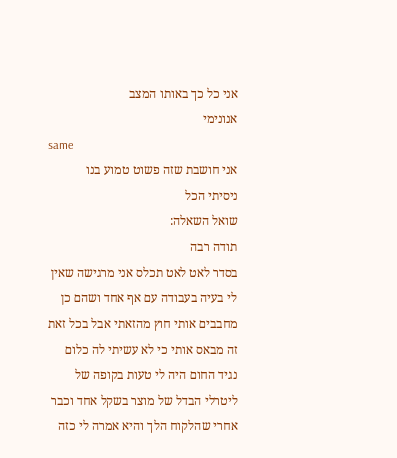אני כל כך באותו המצב
אנונימי
same
אני חושבת שזה פשוט טמוע בנו
ניסיתי הכל
שואל השאלה:
תודה רבה
בסדר לאט לאט תכלס אני מרגישה שאין לי בעיה בעבודה עם אף אחד ושהם כן מחבבים אותי חוץ מהזאתי אבל בכל זאת זה מבאס אותי כי לא עשיתי לה כלום
נגיד החום היה לי טעות בקופה של ליטרלי הבדל של מוצר בשקל אחד וכבר אחרי שהלקוח הלך והיא אמרה לי כזה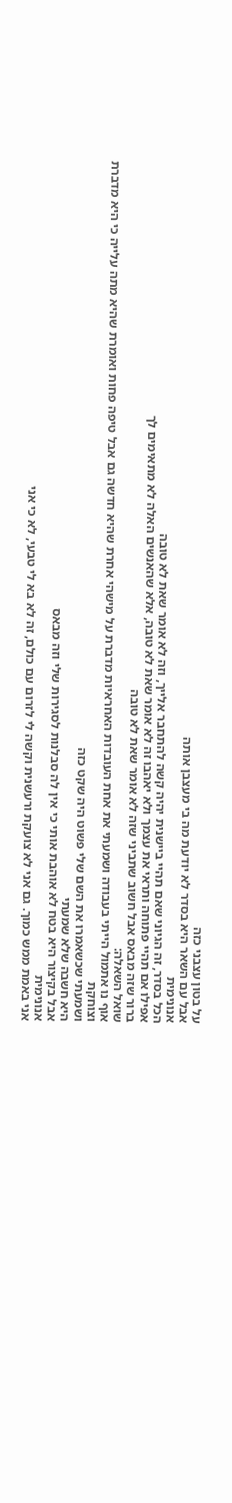על בטון עצבני כזה
אבל עם השאר היא בסדר לא יודעת מה בי מעצבן אותה
אנונימית
הכל בסדר, זה הגיוני שאם תהיי ביישנית יהיה קשה להתחבר אלייך, וזה לא אומר שאת לא טובה
אפילו אם תהיי פתוחה ותראי את עצמך ולא יאהבו זה לא אומר שאת לא טובה, אלא שהאנשים האלה לא מתאימים לך
ברור שזה מבאס אבל חשוב שתביני שזה לא אומר שאת לא טובה
שואל השאלה:
אוף נו אתמול הייתי בעבודה ושמעתי את אחת העובדות האחראיות מדברת על מישהי אחרת שהיא חדשה גם אבל טיפה פחות ואומרת שהיא מתה עלייה כי היא מדברת וצוחקת
ושמעתי שכשאמרו את השם שלי פשוט היה שקט כזה
היא חשבה שלא שמעתי
אבל בקיצור היא בטח לא אוהבת אותי כי אין לה סבלנות לסגירות שלי וזה מבאס
אנונימית
אני באמת ממש כמוך. גם אני לא צועקת ורעשנית וקשה לי לזרום עם כולם, זה לא בא לי טבעי, לא כי אני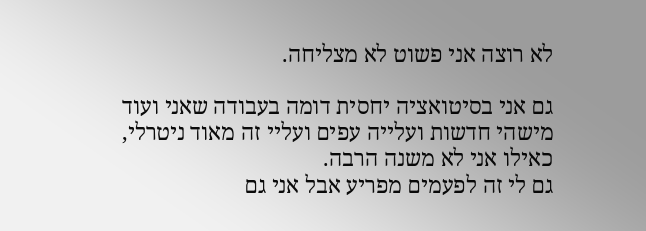לא רוצה אני פשוט לא מצליחה.

גם אני בסיטואציה יחסית דומה בעבודה שאני ועוד מישהי חדשות ועלייה עפים ועליי זה מאוד ניטרלי, כאילו אני לא משנה הרבה.
גם לי זה לפעמים מפריע אבל אני גם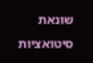שונאת סיטואציות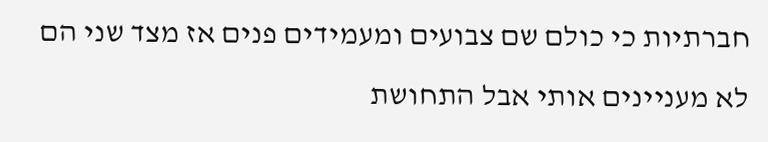חברתיות כי כולם שם צבועים ומעמידים פנים אז מצד שני הם לא מעניינים אותי אבל התחושת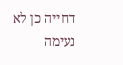דחייה כן לא נעימה